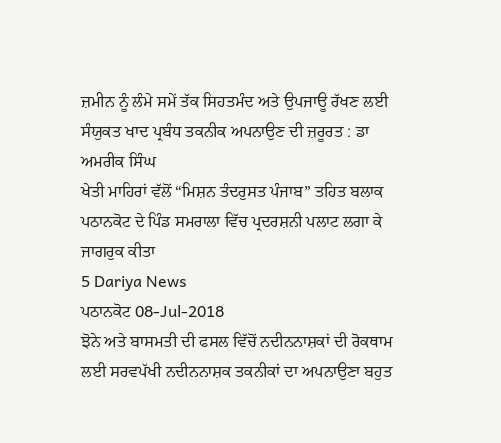ਜ਼ਮੀਨ ਨੂੰ ਲੰਮੇ ਸਮੇਂ ਤੱਕ ਸਿਹਤਮੰਦ ਅਤੇ ਉਪਜਾਊ ਰੱਖਣ ਲਈ ਸੰਯੁਕਤ ਖਾਦ ਪ੍ਰਬੰਧ ਤਕਨੀਕ ਅਪਨਾਉਣ ਦੀ ਜ਼ਰੂਰਤ : ਡਾ ਅਮਰੀਕ ਸਿੰਘ
ਖੇਤੀ ਮਾਹਿਰਾਂ ਵੱਲੋਂ “ਮਿਸ਼ਨ ਤੰਦਰੁਸਤ ਪੰਜਾਬ” ਤਹਿਤ ਬਲਾਕ ਪਠਾਨਕੋਟ ਦੇ ਪਿੰਡ ਸਮਰਾਲਾ ਵਿੱਚ ਪ੍ਰਦਰਸ਼ਨੀ ਪਲਾਟ ਲਗਾ ਕੇ ਜਾਗਰੁਕ ਕੀਤਾ
5 Dariya News
ਪਠਾਨਕੋਟ 08-Jul-2018
ਝੋਨੇ ਅਤੇ ਬਾਸਮਤੀ ਦੀ ਫਸਲ ਵਿੱਚੋਂ ਨਦੀਨਨਾਸ਼ਕਾਂ ਦੀ ਰੋਕਥਾਮ ਲਈ ਸਰਵਪੱਖੀ ਨਦੀਨਨਾਸ਼ਕ ਤਕਨੀਕਾਂ ਦਾ ਅਪਨਾਉਣਾ ਬਹੁਤ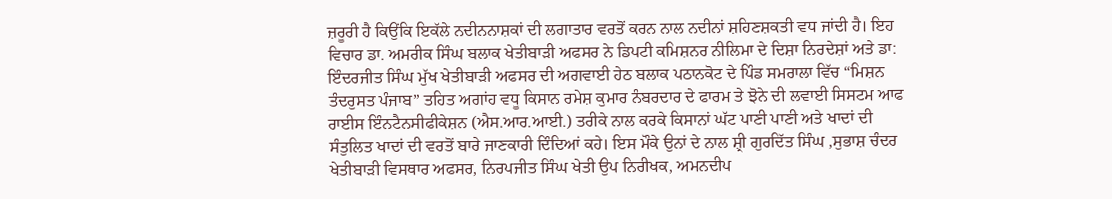ਜ਼ਰੂਰੀ ਹੈ ਕਿਉਂਕਿ ਇਕੱਲੇ ਨਦੀਨਨਾਸ਼ਕਾਂ ਦੀ ਲਗਾਤਾਰ ਵਰਤੋਂ ਕਰਨ ਨਾਲ ਨਦੀਨਾਂ ਸ਼ਹਿਣਸ਼ਕਤੀ ਵਧ ਜਾਂਦੀ ਹੈ। ਇਹ ਵਿਚਾਰ ਡਾ. ਅਮਰੀਕ ਸਿੰਘ ਬਲਾਕ ਖੇਤੀਬਾੜੀ ਅਫਸਰ ਨੇ ਡਿਪਟੀ ਕਮਿਸ਼ਨਰ ਨੀਲਿਮਾ ਦੇ ਦਿਸ਼ਾ ਨਿਰਦੇਸ਼ਾਂ ਅਤੇ ਡਾ: ਇੰਦਰਜੀਤ ਸਿੰਘ ਮੁੱਖ ਖੇਤੀਬਾੜੀ ਅਫਸਰ ਦੀ ਅਗਵਾਈ ਹੇਠ ਬਲਾਕ ਪਠਾਨਕੋਟ ਦੇ ਪਿੰਡ ਸਮਰਾਲਾ ਵਿੱਚ “ਮਿਸ਼ਨ ਤੰਦਰੁਸਤ ਪੰਜਾਬ” ਤਹਿਤ ਅਗਾਂਹ ਵਧੂ ਕਿਸਾਨ ਰਮੇਸ਼ ਕੁਮਾਰ ਨੰਬਰਦਾਰ ਦੇ ਫਾਰਮ ਤੇ ਝੋਨੇ ਦੀ ਲਵਾਈ ਸਿਸਟਮ ਆਫ ਰਾਈਸ ਇੰਨਟੈਨਸੀਫੀਕੇਸ਼ਨ (ਐਸ.ਆਰ.ਆਈ.) ਤਰੀਕੇ ਨਾਲ ਕਰਕੇ ਕਿਸਾਨਾਂ ਘੱਟ ਪਾਣੀ ਪਾਣੀ ਅਤੇ ਖਾਦਾਂ ਦੀ ਸੰਤੁਲਿਤ ਖਾਦਾਂ ਦੀ ਵਰਤੋਂ ਬਾਰੇ ਜਾਣਕਾਰੀ ਦਿੰਦਿਆਂ ਕਹੇ। ਇਸ ਮੌਕੇ ਉਨਾਂ ਦੇ ਨਾਲ ਸ਼੍ਰੀ ਗੁਰਦਿੱਤ ਸਿੰਘ ,ਸੁਭਾਸ਼ ਚੰਦਰ ਖੇਤੀਬਾੜੀ ਵਿਸਥਾਰ ਅਫਸਰ, ਨਿਰਪਜੀਤ ਸਿੰਘ ਖੇਤੀ ਉਪ ਨਿਰੀਖਕ, ਅਮਨਦੀਪ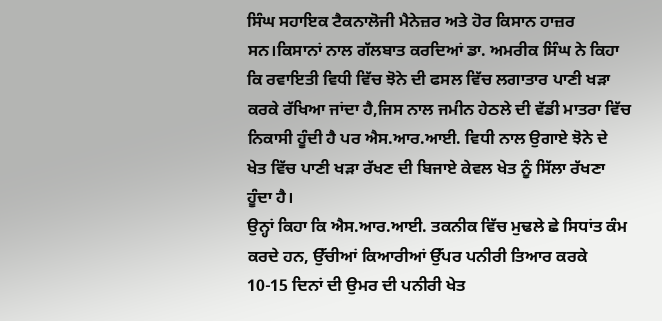ਸਿੰਘ ਸਹਾਇਕ ਟੈਕਨਾਲੋਜੀ ਮੈਨੇਜ਼ਰ ਅਤੇ ਹੋਰ ਕਿਸਾਨ ਹਾਜ਼ਰ ਸਨ।ਕਿਸਾਨਾਂ ਨਾਲ ਗੱਲਬਾਤ ਕਰਦਿਆਂ ਡਾ. ਅਮਰੀਕ ਸਿੰਘ ਨੇ ਕਿਹਾ ਕਿ ਰਵਾਇਤੀ ਵਿਧੀ ਵਿੱਚ ਝੋਨੇ ਦੀ ਫਸਲ ਵਿੱਚ ਲਗਾਤਾਰ ਪਾਣੀ ਖੜਾ ਕਰਕੇ ਰੱਖਿਆ ਜਾਂਦਾ ਹੈ,ਜਿਸ ਨਾਲ ਜਮੀਨ ਹੇਠਲੇ ਦੀ ਵੱਡੀ ਮਾਤਰਾ ਵਿੱਚ ਨਿਕਾਸੀ ਹੂੰਦੀ ਹੈ ਪਰ ਐਸ.ਆਰ.ਆਈ. ਵਿਧੀ ਨਾਲ ਉਗਾਏ ਝੋਨੇ ਦੇ ਖੇਤ ਵਿੱਚ ਪਾਣੀ ਖੜਾ ਰੱਖਣ ਦੀ ਬਿਜਾਏ ਕੇਵਲ ਖੇਤ ਨੂੰ ਸਿੱਲਾ ਰੱਖਣਾ ਹੂੰਦਾ ਹੈ।
ਉਨ੍ਹਾਂ ਕਿਹਾ ਕਿ ਐਸ.ਆਰ.ਆਈ. ਤਕਨੀਕ ਵਿੱਚ ਮੁਢਲੇ ਛੇ ਸਿਧਾਂਤ ਕੰਮ ਕਰਦੇ ਹਨ, ਉੱਚੀਆਂ ਕਿਆਰੀਆਂ ਉੱਪਰ ਪਨੀਰੀ ਤਿਆਰ ਕਰਕੇ 10-15 ਦਿਨਾਂ ਦੀ ਉਮਰ ਦੀ ਪਨੀਰੀ ਖੇਤ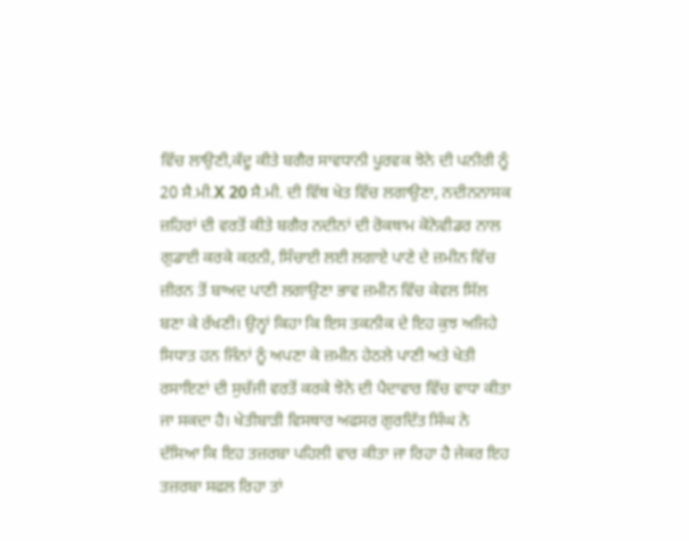ਵਿੱਚ ਲਾਉਣੀ,ਕੱਦੂ ਕੀਤੇ ਬਗੈਰ ਸਾਵਧਾਨੀ ਪੂਰਵਕ ਝੋਨੇ ਦੀ ਪਨੀਰੀ ਨੂੰ 20 ਸੈ.ਮੀ.X 20 ਸੈ.ਮੀ. ਦੀ ਵਿੱਥ ਖੇਤ ਵਿੱਚ ਲਗਾਉਣਾ, ਨਦੀਨਨਾਸਕ ਜ਼ਹਿਰਾਂ ਦੀ ਵਰਤੋਂ ਕੀਤੇ ਬਗੈਰ ਨਦੀਨਾਂ ਦੀ ਰੋਕਥਾਮ ਕੋਨੋਵੀਡਰ ਨਾਲ ਗੁਡਾਈ ਕਰਕੇ ਕਰਨੀ, ਸਿੰਚਾਈ ਲਈ ਲਗਾਏ ਪਾਣੇ ਦੇ ਜ਼ਮੀਨ ਵਿੱਚ ਜ਼ੀਰਨ ਤੋਂ ਬਾਅਦ ਪਾਣੀ ਲਗਾਉਣਾ ਭਾਵ ਜ਼ਮੀਨ ਵਿੱਚ ਕੇਵਲ ਸਿੱਲ ਬਣਾ ਕੇ ਰੱਖਣੀ। ਉਨ੍ਹਾਂ ਕਿਹਾ ਕਿ ਇਸ ਤਕਨੀਕ ਦੇ ਇਹ ਕੁਝ ਅਜਿਹੇ ਸਿਧਾਤ ਹਨ ਜਿੰਨਾਂ ਨੂੰ ਅਪਣਾ ਕੇ ਜ਼ਮੀਨ ਹੇਠਲੇ ਪਾਣੀ ਅਤੇ ਖੇਤੀ ਰਸਾਇਣਾਂ ਦੀ ਸੁਚੱਜੀ ਵਰਤੋਂ ਕਰਕੇ ਝੋਨੇ ਦੀ ਪੈਦਾਵਾਰ ਵਿੱਚ ਵਾਧਾ ਕੀਤਾ ਜਾ ਸਕਦਾ ਹੈ। ਖੇਤੀਬਾੜੀ ਵਿਸਥਾਰ ਅਫਸਰ ਗੁਰਦਿੱਤ ਸਿੰਘ ਨੇ ਦੱਸਿਆ ਕਿ ਇਹ ਤਜ਼ਰਬਾ ਪਹਿਲੀ ਵਾਰ ਕੀਤਾ ਜਾ ਰਿਹਾ ਹੈ ਜੇਕਰ ਇਹ ਤਜ਼ਰਬਾ ਸਫਲ ਰਿਹਾ ਤਾਂ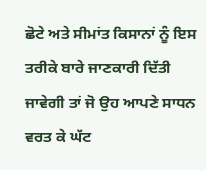ਛੋਟੇ ਅਤੇ ਸੀਮਾਂਤ ਕਿਸਾਨਾਂ ਨੂੰ ਇਸ ਤਰੀਕੇ ਬਾਰੇ ਜਾਣਕਾਰੀ ਦਿੱਤੀ ਜਾਵੇਗੀ ਤਾਂ ਜੋ ਉਹ ਆਪਣੇ ਸਾਧਨ ਵਰਤ ਕੇ ਘੱਟ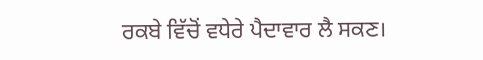ਰਕਬੇ ਵਿੱਚੋਂ ਵਧੇਰੇ ਪੈਦਾਵਾਰ ਲੈ ਸਕਣ।